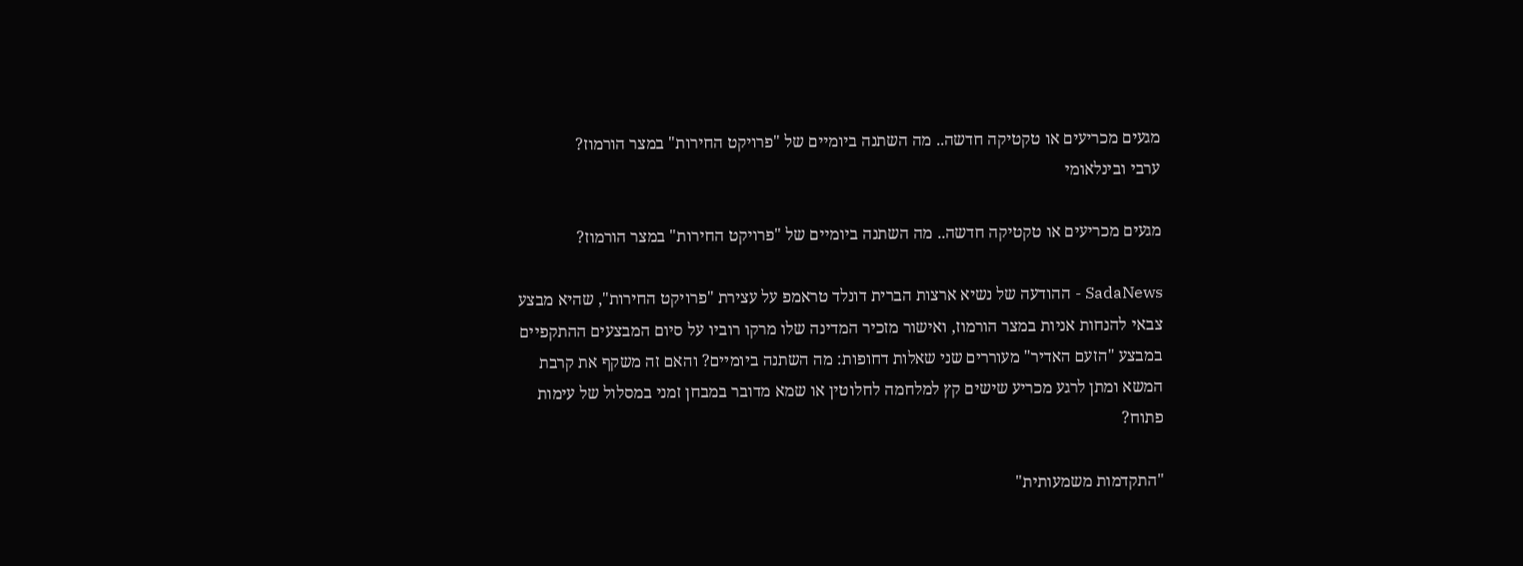מגעים מכריעים או טקטיקה חדשה.. מה השתנה ביומיים של "פרויקט החירות" במצר הורמוז?
ערבי ובינלאומי

מגעים מכריעים או טקטיקה חדשה.. מה השתנה ביומיים של "פרויקט החירות" במצר הורמוז?

SadaNews - ההודעה של נשיא ארצות הברית דונלד טראמפ על עצירת "פרויקט החירות", שהיא מבצע צבאי להנחות אניות במצר הורמוז, ואישור מזכיר המדינה שלו מרקו רוביו על סיום המבצעים ההתקפיים במבצע "הזעם האדיר" מעוררים שני שאלות דחופות: מה השתנה ביומיים? והאם זה משקף את קרבת המשא ומתן לרגע מכריע שישים קץ למלחמה לחלוטין או שמא מדובר במבחן זמני במסלול של עימות פתוח?

"התקדמות משמעותית"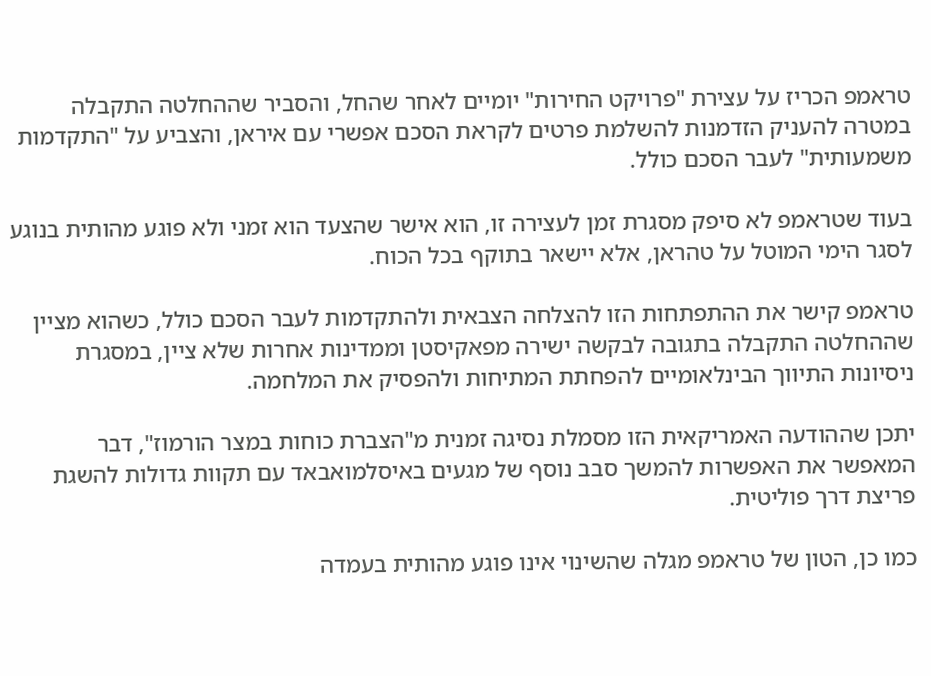טראמפ הכריז על עצירת "פרויקט החירות" יומיים לאחר שהחל, והסביר שההחלטה התקבלה במטרה להעניק הזדמנות להשלמת פרטים לקראת הסכם אפשרי עם איראן, והצביע על "התקדמות משמעותית" לעבר הסכם כולל.

בעוד שטראמפ לא סיפק מסגרת זמן לעצירה זו, הוא אישר שהצעד הוא זמני ולא פוגע מהותית בנוגע לסגר הימי המוטל על טהראן, אלא יישאר בתוקף בכל הכוח.

טראמפ קישר את ההתפתחות הזו להצלחה הצבאית ולהתקדמות לעבר הסכם כולל, כשהוא מציין שההחלטה התקבלה בתגובה לבקשה ישירה מפאקיסטן וממדינות אחרות שלא ציין, במסגרת ניסיונות התיווך הבינלאומיים להפחתת המתיחות ולהפסיק את המלחמה.

יתכן שההודעה האמריקאית הזו מסמלת נסיגה זמנית מ"הצברת כוחות במצר הורמוז", דבר המאפשר את האפשרות להמשך סבב נוסף של מגעים באיסלמואבאד עם תקוות גדולות להשגת פריצת דרך פוליטית.

כמו כן, הטון של טראמפ מגלה שהשינוי אינו פוגע מהותית בעמדה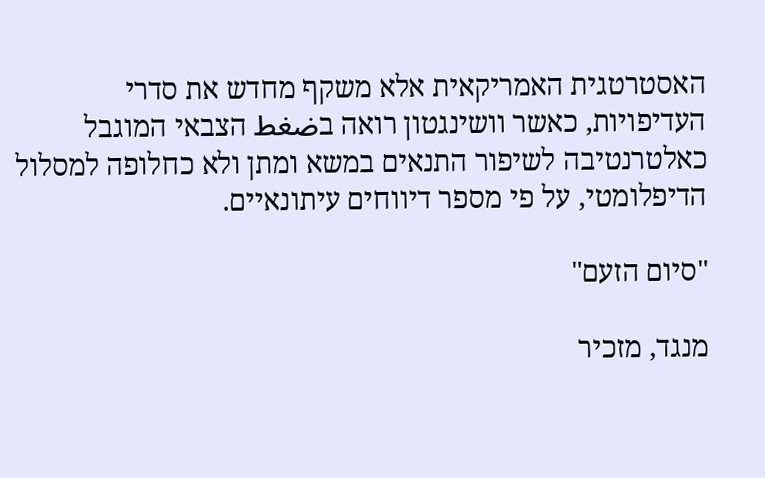האסטרטגית האמריקאית אלא משקף מחדש את סדרי העדיפויות, כאשר וושינגטון רואה בضغط הצבאי המוגבל כאלטרנטיבה לשיפור התנאים במשא ומתן ולא כחלופה למסלול הדיפלומטי, על פי מספר דיווחים עיתונאיים.

"סיום הזעם"

מנגד, מזכיר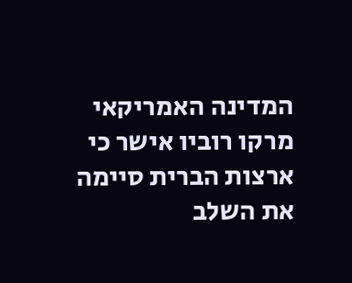המדינה האמריקאי מרקו רוביו אישר כי ארצות הברית סיימה את השלב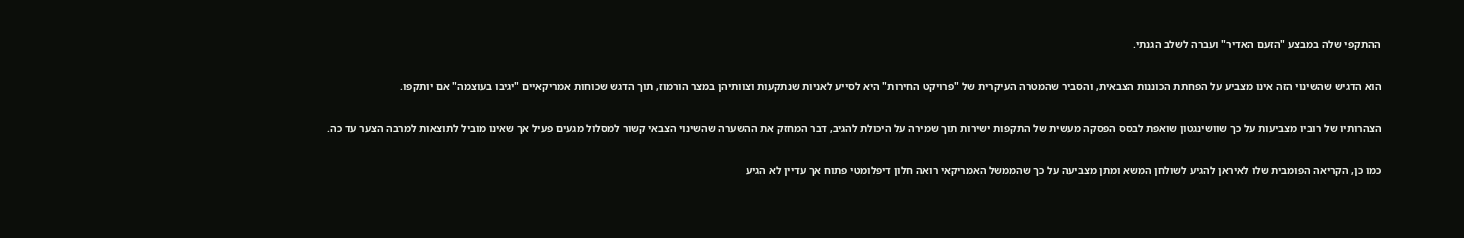ההתקפי שלה במבצע "הזעם האדיר" ועברה לשלב הגנתי.

הוא הדגיש שהשינוי הזה אינו מצביע על הפחתת הכוננות הצבאית, והסביר שהמטרה העיקרית של "פרויקט החירות" היא לסייע לאניות שנתקעות וצוותיהן במצר הורמוז, תוך הדגש שכוחות אמריקאיים "יגיבו בעוצמה" אם יותקפו.

הצהרותיו של רוביו מצביעות על כך שוושינגטון שואפת לבסס הפסקה מעשית של התקפות ישירות תוך שמירה על היכולת להגיב, דבר המחזק את ההשערה שהשינוי הצבאי קשור למסלול מגעים פעיל אך שאינו מוביל לתוצאות למרבה הצער עד כה.

כמו כן, הקריאה הפומבית שלו לאיראן להגיע לשולחן המשא ומתן מצביעה על כך שהממשל האמריקאי רואה חלון דיפלומטי פתוח אך עדיין לא הגיע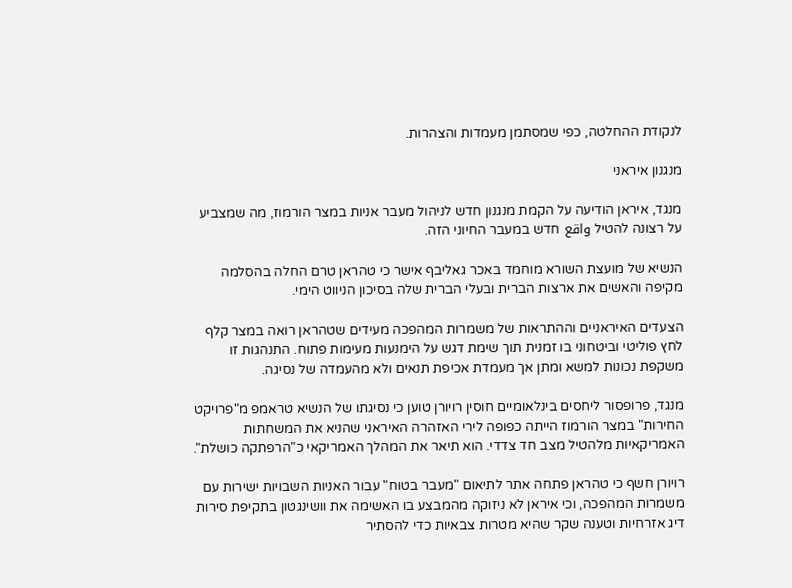לנקודת ההחלטה, כפי שמסתמן מעמדות והצהרות.

מנגנון איראני

מנגד, איראן הודיעה על הקמת מנגנון חדש לניהול מעבר אניות במצר הורמוז, מה שמצביע על רצונה להטיל واقع חדש במעבר החיוני הזה.

הנשיא של מועצת השורא מוחמד באכר גאליבף אישר כי טהראן טרם החלה בהסלמה מקיפה והאשים את ארצות הברית ובעלי הברית שלה בסיכון הניווט הימי.

הצעדים האיראניים וההתראות של משמרות המהפכה מעידים שטהראן רואה במצר קלף לחץ פוליטי וביטחוני בו זמנית תוך שימת דגש על הימנעות מעימות פתוח. התנהגות זו משקפת נכונות למשא ומתן אך מעמדת אכיפת תנאים ולא מהעמדה של נסיגה.

מנגד, פרופסור ליחסים בינלאומיים חוסין רויורן טוען כי נסיגתו של הנשיא טראמפ מ"פרויקט החירות" במצר הורמוז הייתה כפופה לירי האזהרה האיראני שהניא את המשחתות האמריקאיות מלהטיל מצב חד צדדי. הוא תיאר את המהלך האמריקאי כ"הרפתקה כושלת".

רויורן חשף כי טהראן פתחה אתר לתיאום "מעבר בטוח" עבור האניות השבויות ישירות עם משמרות המהפכה, וכי איראן לא ניזוקה מהמבצע בו האשימה את וושינגטון בתקיפת סירות דיג אזרחיות וטענה שקר שהיא מטרות צבאיות כדי להסתיר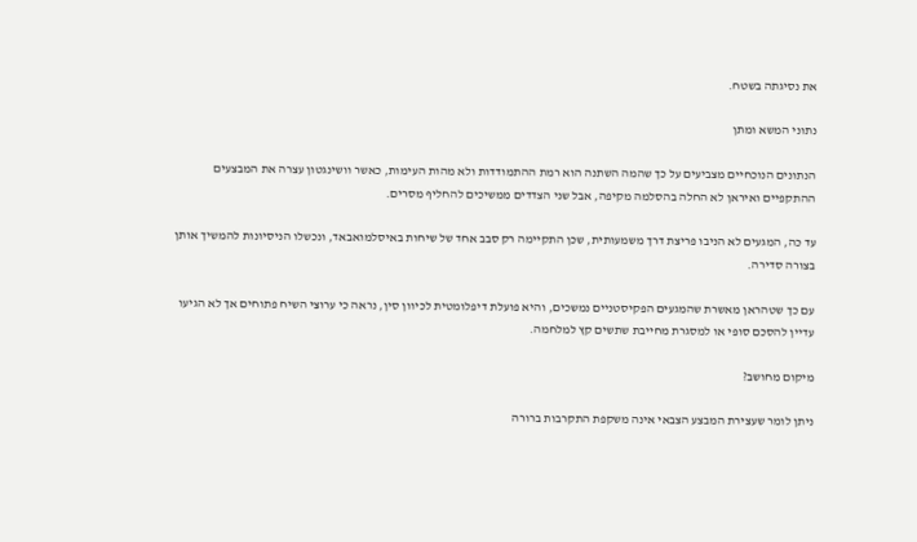את נסיגתה בשטח.

נתוני המשא ומתן

הנתונים הנוכחיים מצביעים על כך שהמה השתנה הוא רמת ההתמודדות ולא מהות העימות, כאשר וושינגטון עצרה את המבצעים ההתקפיים ואיראן לא החלה בהסלמה מקיפה, אבל שני הצדדים ממשיכים להחליף מסרים.

עד כה, המגעים לא הניבו פריצת דרך משמעותית, שכן התקיימה רק סבב אחד של שיחות באיסלמואבאד, ונכשלו הניסיונות להמשיך אותן בצורה סדירה.

עם כך שטהראן מאשרת שהמגעים הפקיסטניים נמשכים, והיא פועלת דיפלומטית לכיוון סין, נראה כי ערוצי השיח פתוחים אך לא הגיעו עדיין להסכם סופי או למסגרת מחייבת שתשים קץ למלחמה.

מיקום מחושב?

ניתן לומר שעצירת המבצע הצבאי אינה משקפת התקרבות ברורה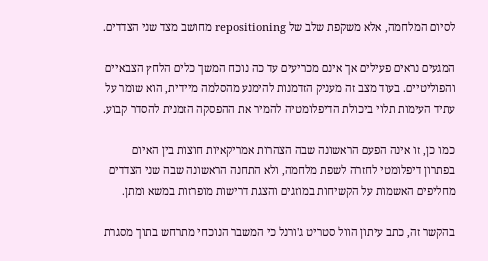לסיום המלחמה, אלא משקפת שלב של repositioning מחושב מצד שני הצדדים.

המגעים נראים פעילים אך אינם מכריעים עד כה נוכח המשך כלים הלחץ הצבאיים והפוליטיים. בעוד מצב זה מעניק הזדמנות להימנע מהסלמה מיידית, הוא שומר על עתיד העימות תלוי ביכולת הדיפלומטיה להמיר את ההפסקה הזמנית להסדר קבוע.

כמו כן, זו אינה הפעם הראשונה שבה הצהרות אמריקאיות חוצות בין האיום בפתרון דיפלומטי לחזרה לשפת מלחמה, ולא התחנה הראשונה שבה שני הצדדים מחליפים האשמות על הקשיחות במוזגים והצגת דרישות מופרזות במשא ומתן.

בהקשר זה, כתב עיתון הוול סטריט ג'ורנל כי המשבר הנוכחי מתרחש בתוך מסגרת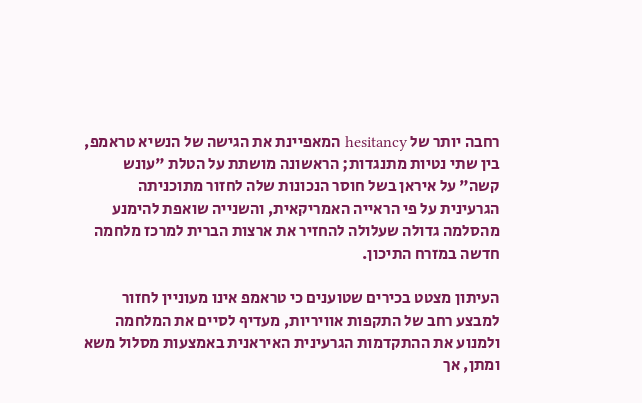רחבה יותר של hesitancy המאפיינת את הגישה של הנשיא טראמפ, בין שתי נטיות מתנגדות; הראשונה מושתת על הטלת "עונש קשה" על איראן בשל חוסר הנכונות שלה לחזור מתוכניתה הגרעינית על פי הראייה האמריקאית, והשנייה שואפת להימנע מהסלמה גדולה שעלולה להחזיר את ארצות הברית למרכז מלחמה חדשה במזרח התיכון.

העיתון מצטט בכירים שטוענים כי טראמפ אינו מעוניין לחזור למבצע רחב של התקפות אוויריות, מעדיף לסיים את המלחמה ולמנוע את ההתקדמות הגרעינית האיראנית באמצעות מסלול משא ומתן, אך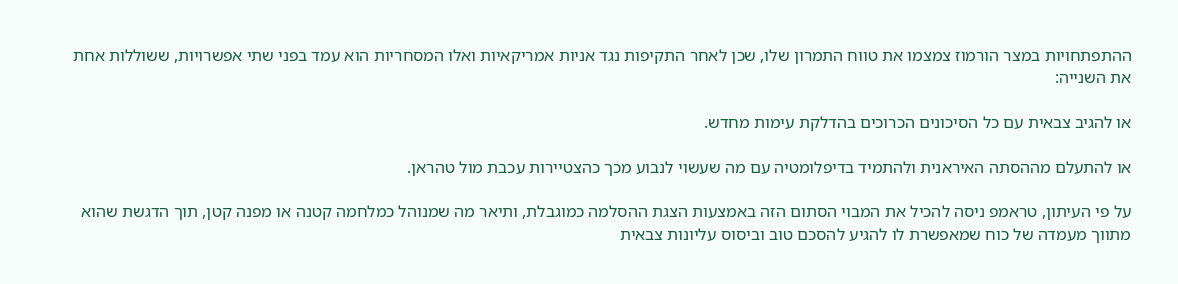ההתפתחויות במצר הורמוז צמצמו את טווח התמרון שלו, שכן לאחר התקיפות נגד אניות אמריקאיות ואלו המסחריות הוא עמד בפני שתי אפשרויות, ששוללות אחת את השנייה:

או להגיב צבאית עם כל הסיכונים הכרוכים בהדלקת עימות מחדש.

או להתעלם מההסתה האיראנית ולהתמיד בדיפלומטיה עם מה שעשוי לנבוע מכך כהצטיירות עכבת מול טהראן.

על פי העיתון, טראמפ ניסה להכיל את המבוי הסתום הזה באמצעות הצגת ההסלמה כמוגבלת, ותיאר מה שמנוהל כמלחמה קטנה או מפנה קטן, תוך הדגשת שהוא מתווך מעמדה של כוח שמאפשרת לו להגיע להסכם טוב וביסוס עליונות צבאית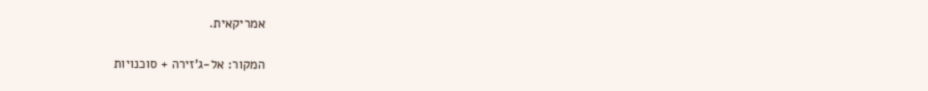אמריקאית.

המקור: אל-ג'זירה + סוכנויות